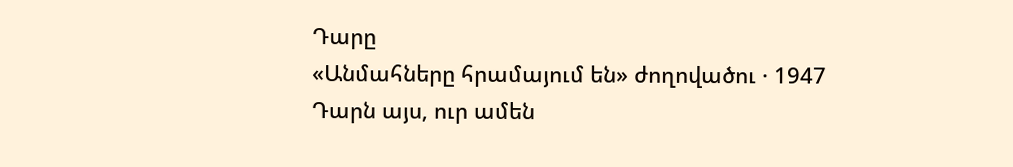Դարը
«Անմահները հրամայում են» ժողովածու · 1947
Դարն այս, ուր ամեն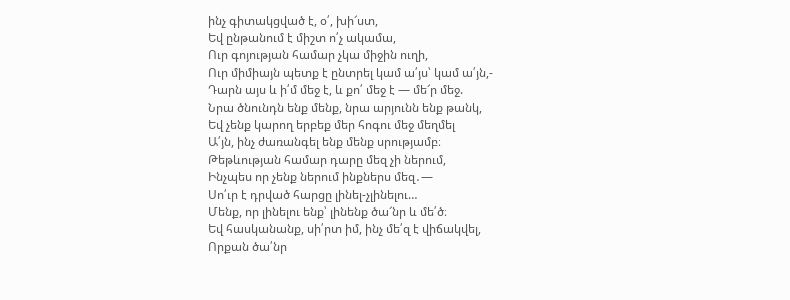ինչ գիտակցված է, օ՛, խի՜ստ,
Եվ ընթանում է միշտ ո՛չ ակամա,
Ուր գոյության համար չկա միջին ուղի,
Ուր միմիայն պետք է ընտրել կամ ա՛յս՝ կամ ա՛յն,-
Դարն այս և ի՛մ մեջ է, և քո՛ մեջ է — մե՜ր մեջ.
Նրա ծնունդն ենք մենք, նրա արյունն ենք թանկ,
Եվ չենք կարող երբեք մեր հոգու մեջ մեղմել
Ա՛յն, ինչ ժառանգել ենք մենք սրությամբ։
Թեթևության համար դարը մեզ չի ներում,
Ինչպես որ չենք ներում ինքներս մեզ․—
Սո՛ւր է դրված հարցը լինել-չլինելու…
Մենք, որ լինելու ենք՝ լինենք ծա՜նր և մե՛ծ։
Եվ հասկանանք, սի՛րտ իմ, ինչ մե՛զ է վիճակվել,
Որքան ծա՛նր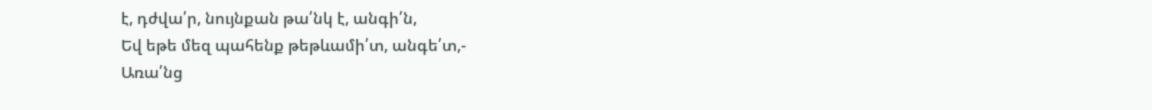է, դժվա՛ր, նույնքան թա՛նկ է, անգի՛ն,
Եվ եթե մեզ պահենք թեթևամի՛տ, անգե՛տ,-
Առա՛նց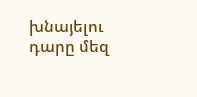խնայելու դարը մեզ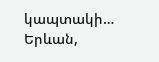կապտակի…
Երևան,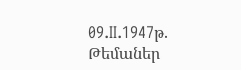09.II.1947թ.
Թեմաներ